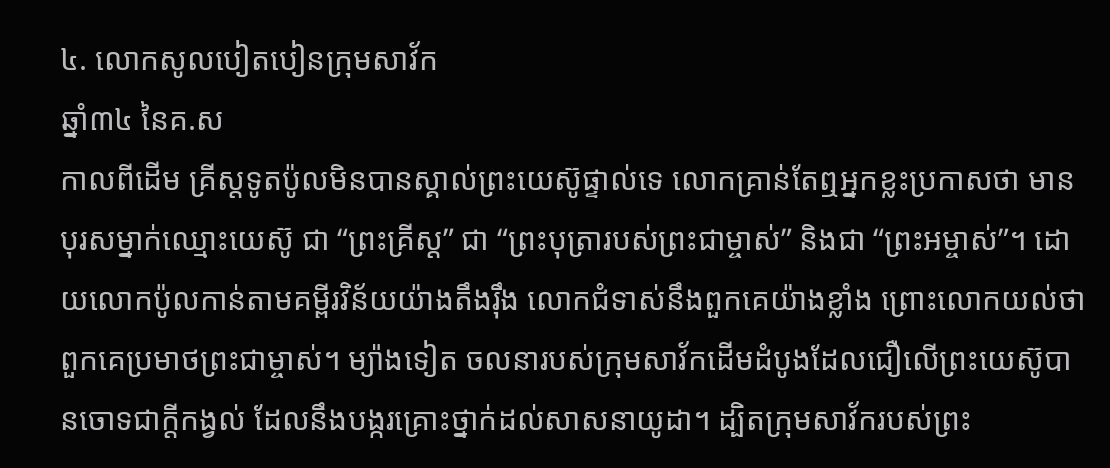៤. លោកសូលបៀតបៀនក្រុមសាវ័ក
ឆ្នាំ៣៤ នៃគ.ស
កាលពីដើម គ្រីស្តទូតប៉ូលមិនបានស្គាល់ព្រះយេស៊ូផ្ទាល់ទេ លោកគ្រាន់តែឮអ្នកខ្លះប្រកាសថា មានបុរសម្នាក់ឈ្មោះយេស៊ូ ជា “ព្រះគ្រីស្ដ” ជា “ព្រះបុត្រារបស់ព្រះជាម្ចាស់” និងជា “ព្រះអម្ចាស់”។ ដោយលោកប៉ូលកាន់តាមគម្ពីរវិន័យយ៉ាងតឹងរ៉ឹង លោកជំទាស់នឹងពួកគេយ៉ាងខ្លាំង ព្រោះលោកយល់ថាពួកគេប្រមាថព្រះជាម្ចាស់។ ម្យ៉ាងទៀត ចលនារបស់ក្រុមសាវ័កដើមដំបូងដែលជឿលើព្រះយេស៊ូបានចោទជាក្ដីកង្វល់ ដែលនឹងបង្ករគ្រោះថ្នាក់ដល់សាសនាយូដា។ ដ្បិតក្រុមសាវ័ករបស់ព្រះ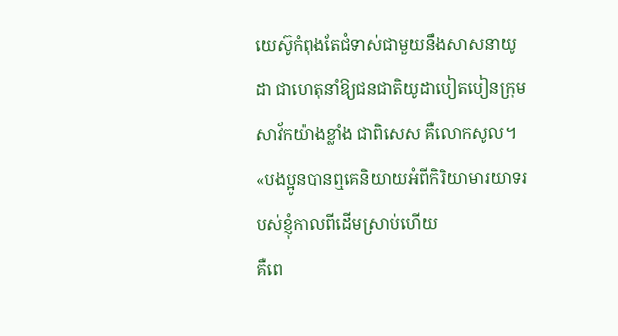យេស៊ូកំពុងតែជំទាស់ជាមួយនឹងសាសនាយូដា ជាហេតុនាំឱ្យជនជាតិយូដាបៀតបៀនក្រុមសាវ័កយ៉ាងខ្លាំង ជាពិសេស គឺលោកសូល។
«បងប្អូនបានឮគេនិយាយអំពីកិរិយាមារយាទរបស់ខ្ញុំកាលពីដើមស្រាប់ហើយ
គឺពេ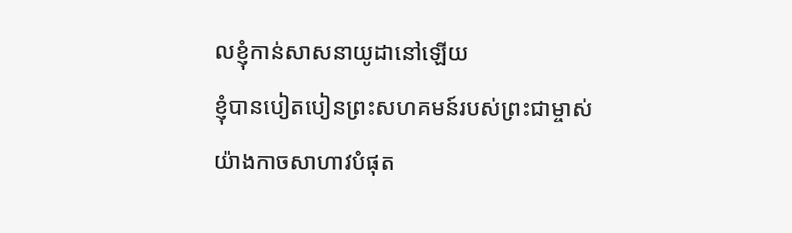លខ្ញុំកាន់សាសនាយូដានៅឡើយ
ខ្ញុំបានបៀតបៀនព្រះសហគមន៍របស់ព្រះជាម្ចាស់យ៉ាងកាចសាហាវបំផុត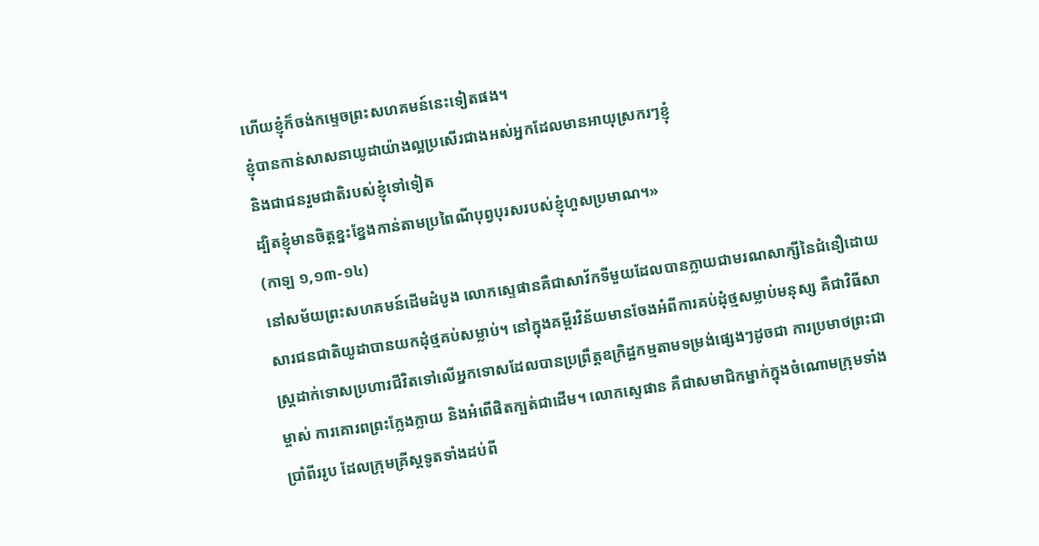ហើយខ្ញុំក៏ចង់កម្ទេចព្រះសហគមន៍នេះទៀតផង។
ខ្ញុំបានកាន់សាសនាយូដាយ៉ាងល្អប្រសើរជាងអស់អ្នកដែលមានអាយុស្រករៗខ្ញុំ
និងជាជនរួមជាតិរបស់ខ្ញុំទៅទៀត
ដ្បិតខ្ញុំមានចិត្តខ្នះខ្នែងកាន់តាមប្រពៃណីបុព្វបុរសរបស់ខ្ញុំហួសប្រមាណ។»
(កាឡ ១,១៣-១៤)
នៅសម័យព្រះសហគមន៍ដើមដំបូង លោកស្ទេផានគឺជាសាវ័កទីមួយដែលបានក្លាយជាមរណសាក្សីនៃជំនឿដោយសារជនជាតិយូដាបានយកដុំថ្មគប់សម្លាប់។ នៅក្នុងគម្ពីរវិន័យមានចែងអំពីការគប់ដុំថ្មសម្លាប់មនុស្ស គឺជាវិធីសាស្រ្តដាក់ទោសប្រហារជីវិតទៅលើអ្នកទោសដែលបានប្រព្រឹត្តឧក្រិដ្ឋកម្មតាមទម្រង់ផ្សេងៗដូចជា ការប្រមាថព្រះជាម្ចាស់ ការគោរពព្រះក្លែងក្លាយ និងអំពើផិតក្បត់ជាដើម។ លោកស្ទេផាន គឺជាសមាជិកម្នាក់ក្នុងចំណោមក្រុមទាំងប្រាំពីររូប ដែលក្រុមគ្រីស្តទូតទាំងដប់ពី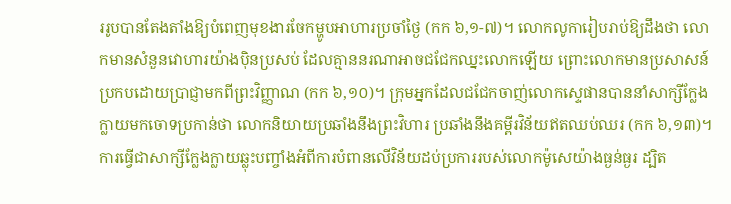ររូបបានតែងតាំងឱ្យបំពេញមុខងារចែកម្ហូបអាហារប្រចាំថ្ងៃ (កក ៦,១-៧)។ លោកលូការៀបរាប់ឱ្យដឹងថា លោកមានសំនួនវោហារយ៉ាងប៉ិនប្រសប់ ដែលគ្មាននរណាអាចជជែកឈ្នះលោកឡើយ ព្រោះលោកមានប្រសាសន៍ប្រកបដោយប្រាជ្ញាមកពីព្រះវិញ្ញាណ (កក ៦,១០)។ ក្រុមអ្នកដែលជជែកចាញ់លោកស្ទេផានបាននាំសាក្សីក្លែងក្លាយមកចោទប្រកាន់ថា លោកនិយាយប្រឆាំងនឹងព្រះវិហារ ប្រឆាំងនឹងគម្ពីរវិន័យឥតឈប់ឈរ (កក ៦,១៣)។ ការធ្វើជាសាក្សីក្លែងក្លាយឆ្លុះបញ្ចាំងអំពីការបំពានលើវិន័យដប់ប្រការរបស់លោកម៉ូសេយ៉ាងធ្ងន់ធ្ងរ ដ្បិត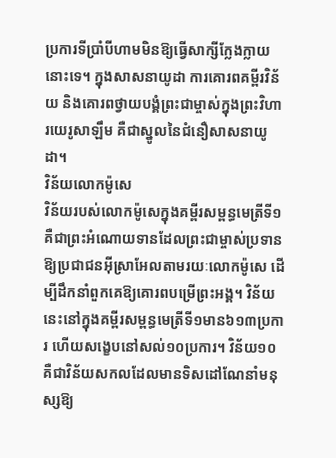ប្រការទីប្រាំបីហាមមិនឱ្យធ្វើសាក្សីក្លែងក្លាយនោះទេ។ ក្នុងសាសនាយូដា ការគោរពគម្ពីរវិន័យ និងគោរពថ្វាយបង្គំព្រះជាម្ចាស់ក្នុងព្រះវិហារយេរូសាឡឹម គឺជាស្នូលនៃជំនឿសាសនាយូដា។
វិន័យលោកម៉ូសេ
វិន័យរបស់លោកម៉ូសេក្នុងគម្ពីរសម្ពន្ធមេត្រីទី១ គឺជាព្រះអំណោយទានដែលព្រះជាម្ចាស់ប្រទានឱ្យប្រជាជនអ៊ីស្រាអែលតាមរយៈលោកម៉ូសេ ដើម្បីដឹកនាំពួកគេឱ្យគោរពបម្រើព្រះអង្គ។ វិន័យនេះនៅក្នុងគម្ពីរសម្ពន្ធមេត្រីទី១មាន៦១៣ប្រការ ហើយសង្ខេបនៅសល់១០ប្រការ។ វិន័យ១០ គឺជាវិន័យសកលដែលមានទិសដៅណែនាំមនុស្សឱ្យ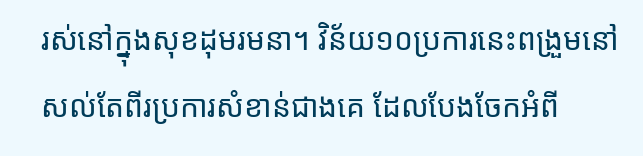រស់នៅក្នុងសុខដុមរមនា។ វិន័យ១០ប្រការនេះពង្រួមនៅសល់តែពីរប្រការសំខាន់ជាងគេ ដែលបែងចែកអំពី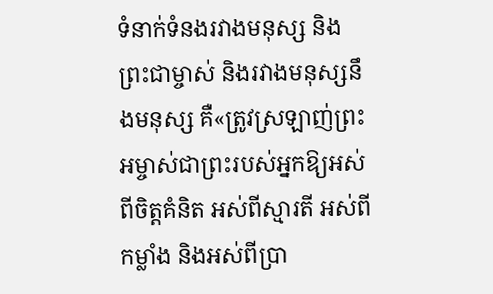ទំនាក់ទំនងរវាងមនុស្ស និងព្រះជាម្ចាស់ និងរវាងមនុស្សនឹងមនុស្ស គឺ«ត្រូវស្រឡាញ់ព្រះអម្ចាស់ជាព្រះរបស់អ្នកឱ្យអស់ពីចិត្តគំនិត អស់ពីស្មារតី អស់ពីកម្លាំង និងអស់ពីប្រា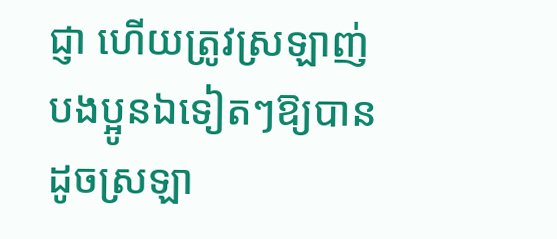ជ្ញា ហើយត្រូវស្រឡាញ់បងប្អូនឯទៀតៗឱ្យបានដូចស្រឡា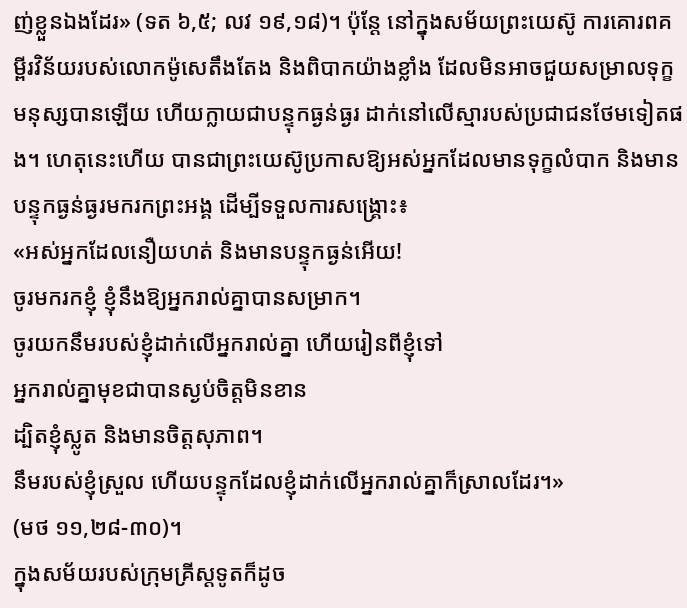ញ់ខ្លួនឯងដែរ» (ទត ៦,៥; លវ ១៩,១៨)។ ប៉ុន្តែ នៅក្នុងសម័យព្រះយេស៊ូ ការគោរពគម្ពីរវិន័យរបស់លោកម៉ូសេតឹងតែង និងពិបាកយ៉ាងខ្លាំង ដែលមិនអាចជួយសម្រាលទុក្ខមនុស្សបានឡើយ ហើយក្លាយជាបន្ទុកធ្ងន់ធ្ងរ ដាក់នៅលើស្មារបស់ប្រជាជនថែមទៀតផង។ ហេតុនេះហើយ បានជាព្រះយេស៊ូប្រកាសឱ្យអស់អ្នកដែលមានទុក្ខលំបាក និងមានបន្ទុកធ្ងន់ធ្ងរមករកព្រះអង្គ ដើម្បីទទួលការសង្រ្គោះ៖
«អស់អ្នកដែលនឿយហត់ និងមានបន្ទុកធ្ងន់អើយ!
ចូរមករកខ្ញុំ ខ្ញុំនឹងឱ្យអ្នករាល់គ្នាបានសម្រាក។
ចូរយកនឹមរបស់ខ្ញុំដាក់លើអ្នករាល់គ្នា ហើយរៀនពីខ្ញុំទៅ
អ្នករាល់គ្នាមុខជាបានស្ងប់ចិត្តមិនខាន
ដ្បិតខ្ញុំស្លូត និងមានចិត្តសុភាព។
នឹមរបស់ខ្ញុំស្រួល ហើយបន្ទុកដែលខ្ញុំដាក់លើអ្នករាល់គ្នាក៏ស្រាលដែរ។»
(មថ ១១,២៨-៣០)។
ក្នុងសម័យរបស់ក្រុមគ្រីស្តទូតក៏ដូច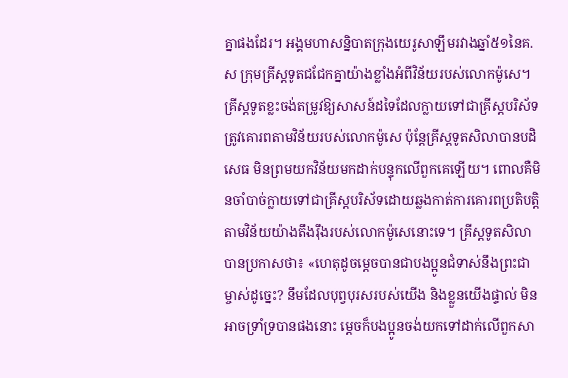គ្នាផងដែរ។ អង្គមហាសន្និបាតក្រុងយេរូសាឡឹមរវាងឆ្នាំ៥១នៃគ.ស ក្រុមគ្រីស្តទូតជជែកគ្នាយ៉ាងខ្លាំងអំពីវិន័យរបស់លោកម៉ូសេ។ គ្រីស្តទូតខ្លះចង់តម្រូវឱ្យសាសន៍ដទៃដែលក្លាយទៅជាគ្រីស្តបរិស័ទ ត្រូវគោរពតាមវិន័យរបស់លោកម៉ូសេ ប៉ុន្តែគ្រីស្តទូតសិលាបានបដិសេធ មិនព្រមយកវិន័យមកដាក់បន្ទុកលើពួកគេឡើយ។ ពោលគឺមិនចាំបាច់ក្លាយទៅជាគ្រីស្តបរិស័ទដោយឆ្លងកាត់ការគោរពប្រតិបត្តិតាមវិន័យយ៉ាងតឹងរ៉ឹងរបស់លោកម៉ូសេនោះទេ។ គ្រីស្តទូតសិលាបានប្រកាសថា៖ «ហេតុដូចម្ដេចបានជាបងប្អូនជំទាស់នឹងព្រះជាម្ចាស់ដូច្នេះ? នឹមដែលបុព្វបុរសរបស់យើង និងខ្លួនយើងផ្ទាល់ មិនអាចទ្រាំទ្របានផងនោះ ម្ដេចក៏បងប្អូនចង់យកទៅដាក់លើពួកសា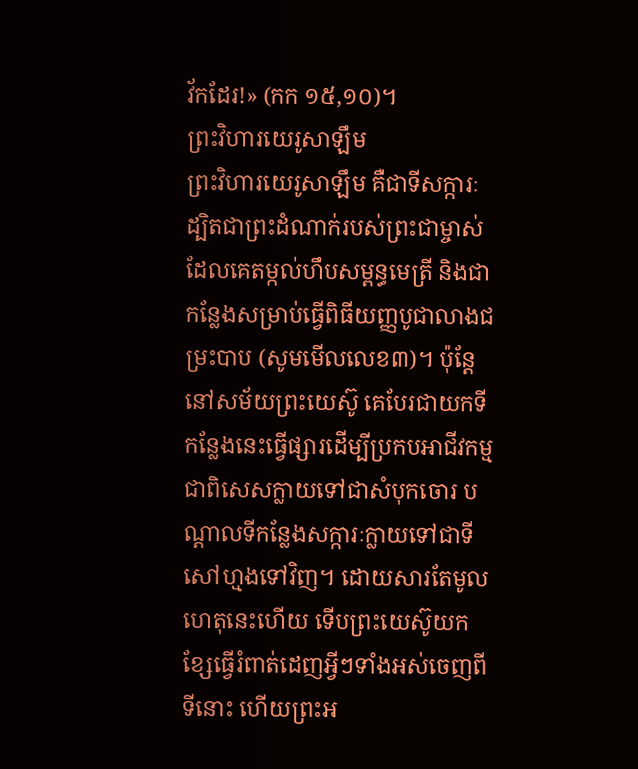វ័កដែរ!» (កក ១៥,១០)។
ព្រះវិហារយេរូសាឡឹម
ព្រះវិហារយេរូសាឡឹម គឺជាទីសក្ការៈ ដ្បិតជាព្រះដំណាក់របស់ព្រះជាម្ចាស់ ដែលគេតម្កល់ហឹបសម្ពន្ធមេត្រី និងជាកន្លែងសម្រាប់ធ្វើពិធីយញ្ញបូជាលាងជម្រះបាប (សូមមើលលេខ៣)។ ប៉ុន្តែ នៅសម័យព្រះយេស៊ូ គេបែរជាយកទីកន្លែងនេះធ្វើផ្សារដើម្បីប្រកបអាជីវកម្ម ជាពិសេសក្លាយទៅជាសំបុកចោរ បណ្តាលទីកន្លែងសក្ការៈក្លាយទៅជាទីសៅហ្មងទៅវិញ។ ដោយសារតែមូលហេតុនេះហើយ ទើបព្រះយេស៊ូយកខ្សែធ្វើរំពាត់ដេញអ្វីៗទាំងអស់ចេញពីទីនោះ ហើយព្រះអ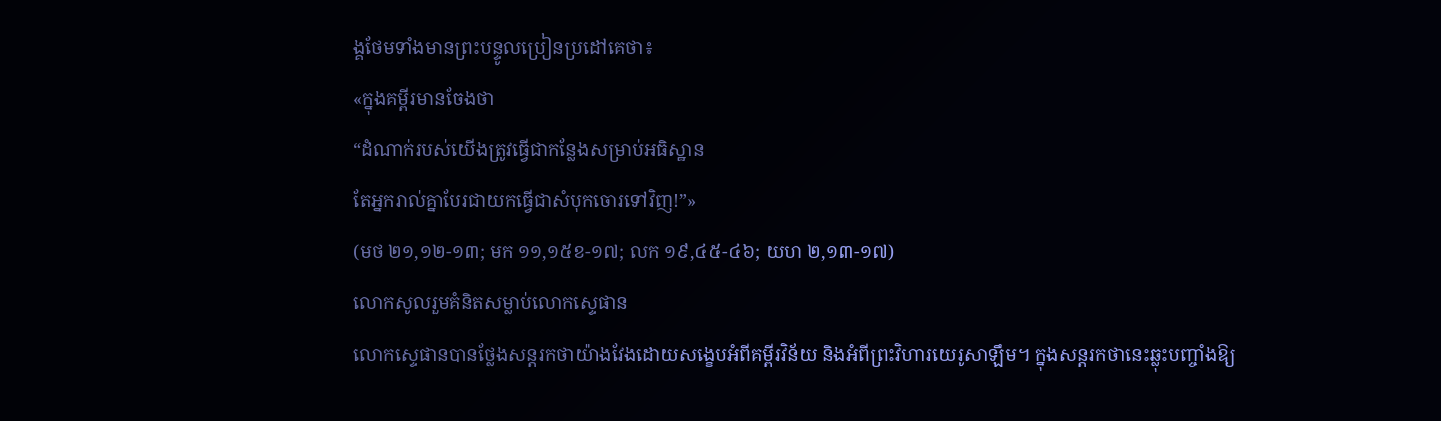ង្គថែមទាំងមានព្រះបន្ទូលប្រៀនប្រដៅគេថា៖
«ក្នុងគម្ពីរមានចែងថា
“ដំណាក់របស់យើងត្រូវធ្វើជាកន្លែងសម្រាប់អធិស្ឋាន
តែអ្នករាល់គ្នាបែរជាយកធ្វើជាសំបុកចោរទៅវិញ!”»
(មថ ២១,១២-១៣; មក ១១,១៥ខ-១៧; លក ១៩,៤៥-៤៦; យហ ២,១៣-១៧)
លោកសូលរួមគំនិតសម្លាប់លោកស្ទេផាន
លោកស្ទេផានបានថ្លែងសន្តរកថាយ៉ាងវែងដោយសង្ខេបអំពីគម្ពីរវិន័យ និងអំពីព្រះវិហារយេរូសាឡឹម។ ក្នុងសន្តរកថានេះឆ្លុះបញ្ចាំងឱ្យ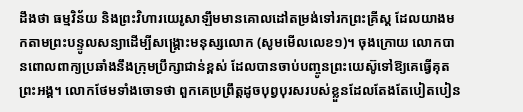ដឹងថា ធម្មវិន័យ និងព្រះវិហារយេរូសាឡឹមមានគោលដៅតម្រង់ទៅរកព្រះគ្រីស្ត ដែលយាងមកតាមព្រះបន្ទូលសន្យាដើម្បីសង្គ្រោះមនុស្សលោក (សូមមើលលេខ១)។ ចុងក្រោយ លោកបានពោលពាក្យប្រឆាំងនឹងក្រុមប្រឹក្សាជាន់ខ្ពស់ ដែលបានចាប់បញ្ចូនព្រះយេស៊ូទៅឱ្យគេធ្វើគុតព្រះអង្គ។ លោកថែមទាំងចោទថា ពួកគេប្រព្រឹត្តដូចបុព្វបុរសរបស់ខ្លួនដែលតែងតែបៀតបៀន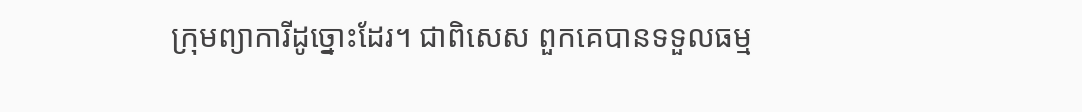ក្រុមព្យាការីដូច្នោះដែរ។ ជាពិសេស ពួកគេបានទទួលធម្ម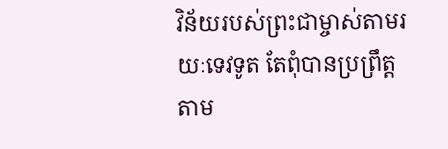វិន័យរបស់ព្រះជាម្ចាស់តាមរយៈទេវទូត តែពុំបានប្រព្រឹត្តតាម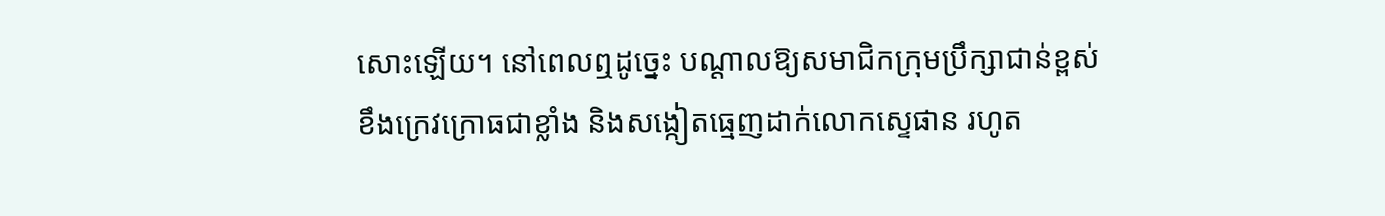សោះឡើយ។ នៅពេលឮដូច្នេះ បណ្តាលឱ្យសមាជិកក្រុមប្រឹក្សាជាន់ខ្ពស់ខឹងក្រេវក្រោធជាខ្លាំង និងសង្កៀតធ្មេញដាក់លោកស្ទេផាន រហូត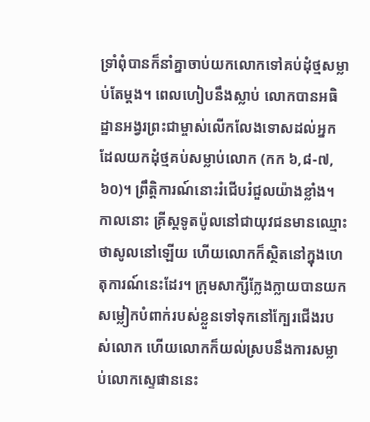ទ្រាំពុំបានក៏នាំគ្នាចាប់យកលោកទៅគប់ដុំថ្មសម្លាប់តែម្ដង។ ពេលហៀបនឹងស្លាប់ លោកបានអធិដ្ឋានអង្វរព្រះជាម្ចាស់លើកលែងទោសដល់អ្នកដែលយកដុំថ្មគប់សម្លាប់លោក (កក ៦,៨-៧,៦០)។ ព្រឹត្តិការណ៍នោះរំជើបរំជួលយ៉ាងខ្លាំង។ កាលនោះ គ្រីស្តទូតប៉ូលនៅជាយុវជនមានឈ្មោះថាសូលនៅឡើយ ហើយលោកក៏ស្ថិតនៅក្នុងហេតុការណ៍នេះដែរ។ ក្រុមសាក្សីក្លែងក្លាយបានយកសម្លៀកបំពាក់របស់ខ្លួនទៅទុកនៅក្បែរជើងរបស់លោក ហើយលោកក៏យល់ស្របនឹងការសម្លាប់លោកស្ទេផាននេះ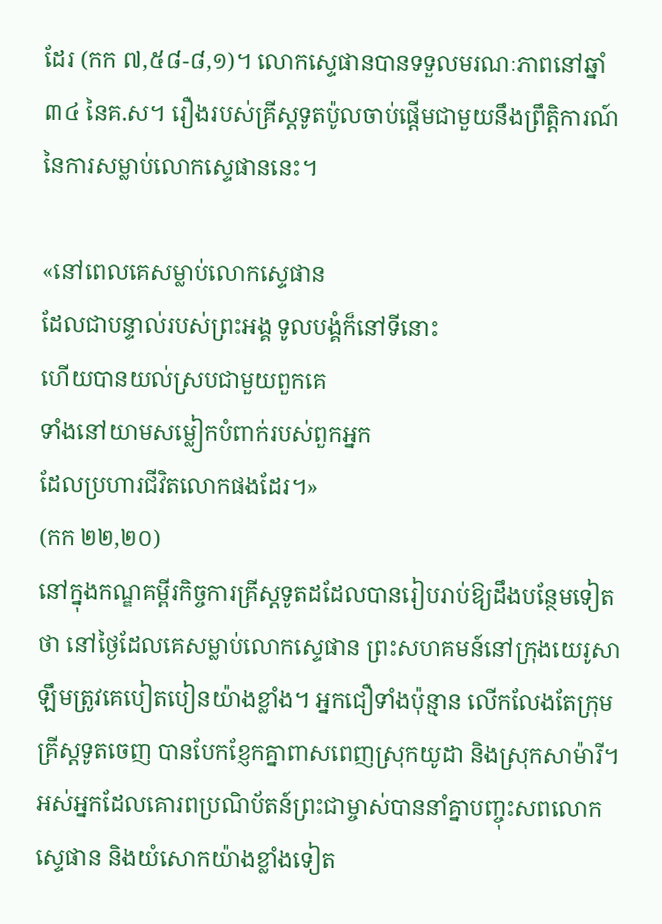ដែរ (កក ៧,៥៨-៨,១)។ លោកស្ទេផានបានទទួលមរណៈភាពនៅឆ្នាំ៣៤ នៃគ.ស។ រឿងរបស់គ្រីស្តទូតប៉ូលចាប់ផ្តើមជាមួយនឹងព្រឹត្តិការណ៍នៃការសម្លាប់លោកស្ទេផាននេះ។

«នៅពេលគេសម្លាប់លោកស្ទេផាន
ដែលជាបន្ទាល់របស់ព្រះអង្គ ទូលបង្គំក៏នៅទីនោះ
ហើយបានយល់ស្របជាមួយពួកគេ
ទាំងនៅយាមសម្លៀកបំពាក់របស់ពួកអ្នក
ដែលប្រហារជីវិតលោកផងដែរ។»
(កក ២២,២០)
នៅក្នុងកណ្ឌគម្ពីរកិច្ចការគ្រីស្តទូតដដែលបានរៀបរាប់ឱ្យដឹងបន្ថែមទៀតថា នៅថ្ងៃដែលគេសម្លាប់លោកស្ទេផាន ព្រះសហគមន៍នៅក្រុងយេរូសាឡឹមត្រូវគេបៀតបៀនយ៉ាងខ្លាំង។ អ្នកជឿទាំងប៉ុន្មាន លើកលែងតែក្រុមគ្រីស្តទូតចេញ បានបែកខ្ញែកគ្នាពាសពេញស្រុកយូដា និងស្រុកសាម៉ារី។ អស់អ្នកដែលគោរពប្រណិប័តន៍ព្រះជាម្ចាស់បាននាំគ្នាបញ្ចុះសពលោកស្ទេផាន និងយំសោកយ៉ាងខ្លាំងទៀត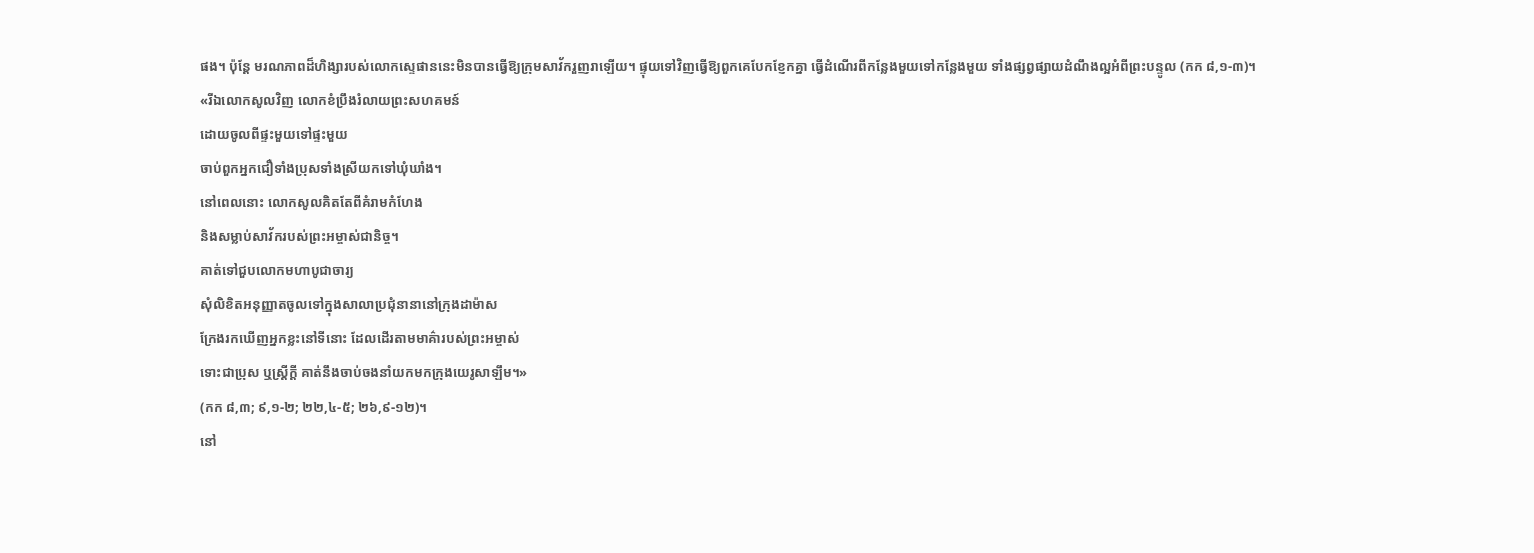ផង។ ប៉ុន្តែ មរណភាពដ៏ហិង្សារបស់លោកស្ទេផាននេះមិនបានធ្វើឱ្យក្រុមសាវ័ករួញរាឡើយ។ ផ្ទុយទៅវិញធ្វើឱ្យពួកគេបែកខ្ញែកគ្នា ធ្វើដំណើរពីកន្លែងមួយទៅកន្លែងមួយ ទាំងផ្សព្វផ្សាយដំណឹងល្អអំពីព្រះបន្ទូល (កក ៨,១-៣)។
«រីឯលោកសូលវិញ លោកខំប្រឹងរំលាយព្រះសហគមន៍
ដោយចូលពីផ្ទះមួយទៅផ្ទះមួយ
ចាប់ពួកអ្នកជឿទាំងប្រុសទាំងស្រីយកទៅឃុំឃាំង។
នៅពេលនោះ លោកសូលគិតតែពីគំរាមកំហែង
និងសម្លាប់សាវ័ករបស់ព្រះអម្ចាស់ជានិច្ច។
គាត់ទៅជួបលោកមហាបូជាចារ្យ
សុំលិខិតអនុញ្ញាតចូលទៅក្នុងសាលាប្រជុំនានានៅក្រុងដាម៉ាស
ក្រែងរកឃើញអ្នកខ្លះនៅទីនោះ ដែលដើរតាមមាគ៌ារបស់ព្រះអម្ចាស់
ទោះជាប្រុស ឬស្ត្រីក្តី គាត់នឹងចាប់ចងនាំយកមកក្រុងយេរូសាឡឹម។»
(កក ៨,៣; ៩,១-២; ២២,៤-៥; ២៦,៩-១២)។
នៅ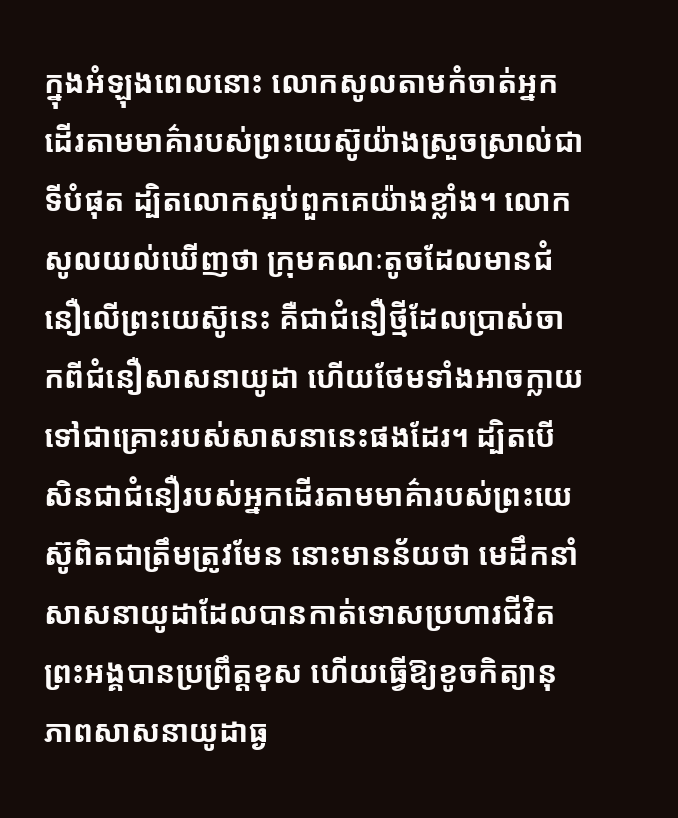ក្នុងអំឡុងពេលនោះ លោកសូលតាមកំចាត់អ្នកដើរតាមមាគ៌ារបស់ព្រះយេស៊ូយ៉ាងស្រួចស្រាល់ជាទីបំផុត ដ្បិតលោកស្អប់ពួកគេយ៉ាងខ្លាំង។ លោកសូលយល់ឃើញថា ក្រុមគណៈតូចដែលមានជំនឿលើព្រះយេស៊ូនេះ គឺជាជំនឿថ្មីដែលប្រាស់ចាកពីជំនឿសាសនាយូដា ហើយថែមទាំងអាចក្លាយទៅជាគ្រោះរបស់សាសនានេះផងដែរ។ ដ្បិតបើសិនជាជំនឿរបស់អ្នកដើរតាមមាគ៌ារបស់ព្រះយេស៊ូពិតជាត្រឹមត្រូវមែន នោះមានន័យថា មេដឹកនាំសាសនាយូដាដែលបានកាត់ទោសប្រហារជីវិតព្រះអង្គបានប្រព្រឹត្តខុស ហើយធ្វើឱ្យខូចកិត្យានុភាពសាសនាយូដាធ្ង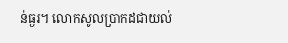ន់ធ្ងរ។ លោកសូលប្រាកដជាយល់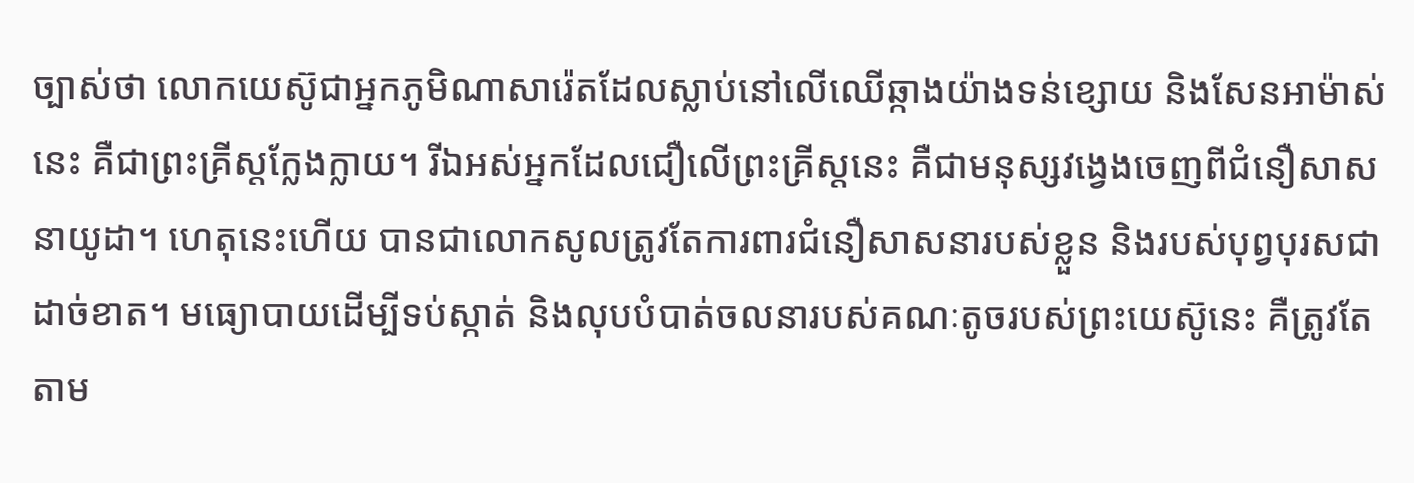ច្បាស់ថា លោកយេស៊ូជាអ្នកភូមិណាសារ៉េតដែលស្លាប់នៅលើឈើឆ្កាងយ៉ាងទន់ខ្សោយ និងសែនអាម៉ាស់នេះ គឺជាព្រះគ្រីស្តក្លែងក្លាយ។ រីឯអស់អ្នកដែលជឿលើព្រះគ្រីស្តនេះ គឺជាមនុស្សវង្វេងចេញពីជំនឿសាសនាយូដា។ ហេតុនេះហើយ បានជាលោកសូលត្រូវតែការពារជំនឿសាសនារបស់ខ្លួន និងរបស់បុព្វបុរសជាដាច់ខាត។ មធ្យោបាយដើម្បីទប់ស្កាត់ និងលុបបំបាត់ចលនារបស់គណៈតូចរបស់ព្រះយេស៊ូនេះ គឺត្រូវតែតាម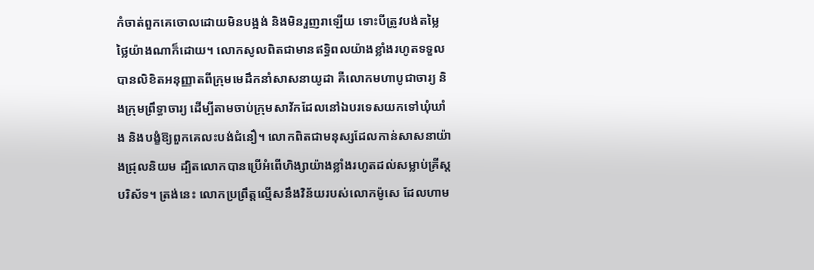កំចាត់ពួកគេចោលដោយមិនបង្អង់ និងមិនរួញរាឡើយ ទោះបីត្រូវបង់តម្លៃថ្លៃយ៉ាងណាក៏ដោយ។ លោកសូលពិតជាមានឥទ្ធិពលយ៉ាងខ្លាំងរហូតទទួលបានលិខិតអនុញ្ញាតពីក្រុមមេដឹកនាំសាសនាយូដា គឺលោកមហាបូជាចារ្យ និងក្រុមព្រឹទ្ធាចារ្យ ដើម្បីតាមចាប់ក្រុមសាវ័កដែលនៅឯបរទេសយកទៅឃុំឃាំង និងបង្ខំឱ្យពួកគេលះបង់ជំនឿ។ លោកពិតជាមនុស្សដែលកាន់សាសនាយ៉ាងជ្រុលនិយម ដ្បិតលោកបានប្រើអំពើហិង្សាយ៉ាងខ្លាំងរហូតដល់សម្លាប់គ្រីស្តបរិស័ទ។ ត្រង់នេះ លោកប្រព្រឹត្តល្មើសនឹងវិន័យរបស់លោកម៉ូសេ ដែលហាម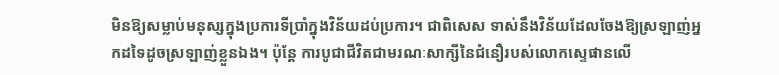មិនឱ្យសម្លាប់មនុស្សក្នុងប្រការទីប្រាំក្នុងវិន័យដប់ប្រការ។ ជាពិសេស ទាស់នឹងវិន័យដែលចែងឱ្យស្រឡាញ់អ្នកដទៃដូចស្រឡាញ់ខ្លួនឯង។ ប៉ុន្តែ ការបូជាជីវិតជាមរណៈសាក្សីនៃជំនឿរបស់លោកស្ទេផានលើ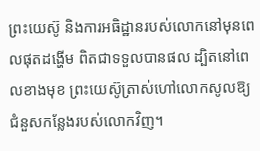ព្រះយេស៊ូ និងការអធិដ្ឋានរបស់លោកនៅមុនពេលផុតដង្ហើម ពិតជាទទួលបានផល ដ្បិតនៅពេលខាងមុខ ព្រះយេស៊ូត្រាស់ហៅលោកសូលឱ្យជំនួសកន្លែងរបស់លោកវិញ។